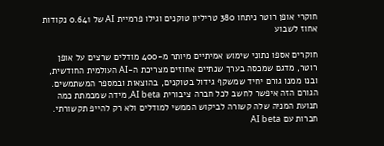חוקרי אופן רוטר ניתחו 380 טריליון טוקנים וגילו פרמיית AI של 0.641 נקודות אחוז לשבוע

חוקרים אספו נתוני שימוש אמיתיים מיותר מ-400 מודלים שרצים על אופן רוטר, מדגם שמכסה בערך שנתיים אחוזים מצריכת ה-AI העולמית החודשית, ובנו ממנו גורם יחיד שמשקף גידול בטוקנים, בהוצאות ובמספר המשתמשים. הגורם הזה איפשר לחשב לכל חברה ציבורית AI beta, מידה שמכמתת כמה תנועת המניה שלה קשורה לביקוש הממשי למודלים ולא רק להייפ תקשורתי.
חברות עם AI beta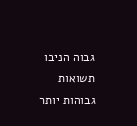גבוה הניבו תשואות גבוהות יותר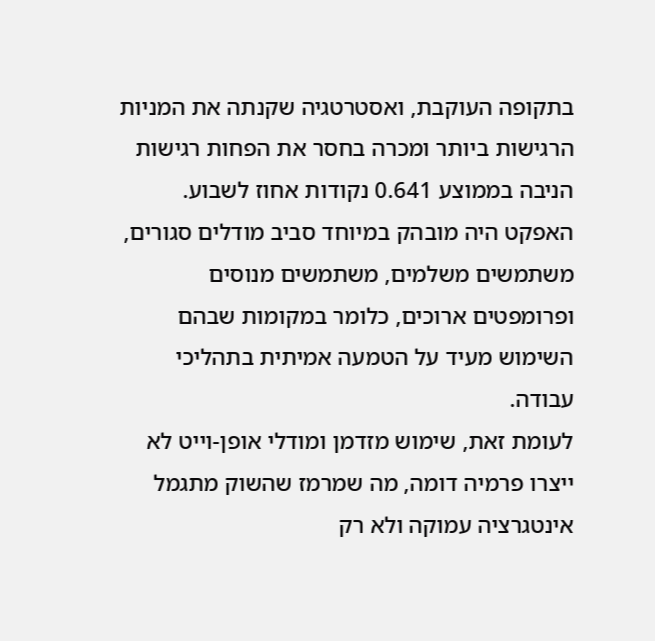בתקופה העוקבת, ואסטרטגיה שקנתה את המניות הרגישות ביותר ומכרה בחסר את הפחות רגישות הניבה בממוצע 0.641 נקודות אחוז לשבוע. האפקט היה מובהק במיוחד סביב מודלים סגורים, משתמשים משלמים, משתמשים מנוסים ופרומפטים ארוכים, כלומר במקומות שבהם השימוש מעיד על הטמעה אמיתית בתהליכי עבודה.
לעומת זאת, שימוש מזדמן ומודלי אופן-וייט לא ייצרו פרמיה דומה, מה שמרמז שהשוק מתגמל אינטגרציה עמוקה ולא רק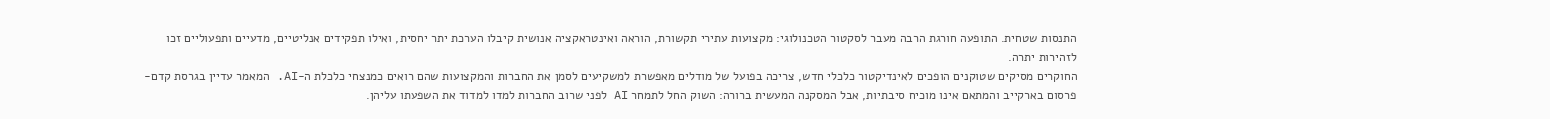התנסות שטחית. התופעה חורגת הרבה מעבר לסקטור הטכנולוגי: מקצועות עתירי תקשורת, הוראה ואינטראקציה אנושית קיבלו הערכת יתר יחסית, ואילו תפקידים אנליטיים, מדעיים ותפעוליים זכו לזהירות יתרה.
החוקרים מסיקים שטוקנים הופכים לאינדיקטור כלכלי חדש, צריכה בפועל של מודלים מאפשרת למשקיעים לסמן את החברות והמקצועות שהם רואים כמנצחי כלכלת ה-AI. המאמר עדיין בגרסת קדם-פרסום בארקייב והמתאם אינו מוכיח סיבתיות, אבל המסקנה המעשית ברורה: השוק החל לתמחר AI לפני שרוב החברות למדו למדוד את השפעתו עליהן.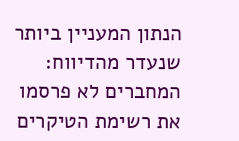הנתון המעניין ביותר שנעדר מהדיווח: המחברים לא פרסמו את רשימת הטיקרים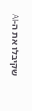שקיבלו את ה-AI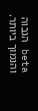beta הגבוה והנמוך ביותר.